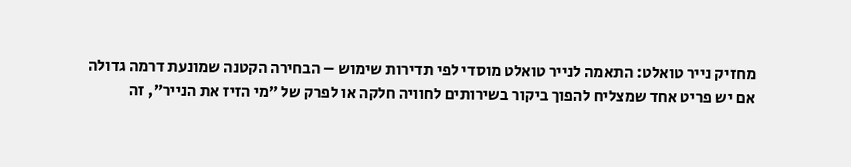מחזיק נייר טואלט: התאמה לנייר טואלט מוסדי לפי תדירות שימוש – הבחירה הקטנה שמונעת דרמה גדולה
אם יש פריט אחד שמצליח להפוך ביקור בשירותים לחוויה חלקה או לפרק של ״מי הזיז את הנייר״, זה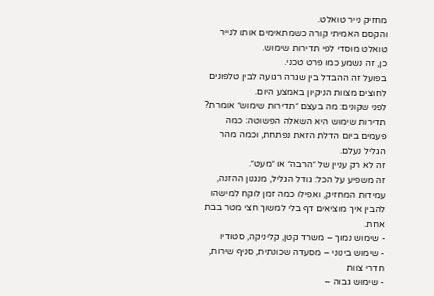מחזיק נייר טואלט.
והקסם האמיתי קורה כשמתאימים אותו לנייר טואלט מוסדי לפי תדירות שימוש.
כן, זה נשמע כמו פרט טכני.
בפועל זה ההבדל בין שגרה רגועה לבין טלפונים לחוצים מצוות הניקיון באמצע היום.
לפני שקונים: מה בעצם ״תדירות שימוש״ אומרת?
תדירות שימוש היא השאלה הפשוטה: כמה פעמים ביום הדלת הזאת נפתחת, וכמה מהר הגליל נעלם.
זה לא רק עניין של ״הרבה״ או ״מעט״.
זה משפיע על הכל: גודל הגליל, מנגנון ההזנה, עמידות המחזיק, ואפילו כמה זמן לוקח למישהו להבין איך מוציאים דף בלי למשוך חצי מטר בבת אחת.
- שימוש נמוך – משרד קטן, קליניקה, סטודיו
- שימוש בינוני – מסעדה שכונתית, סניף שירות, חדרי צוות
- שימוש גבוה –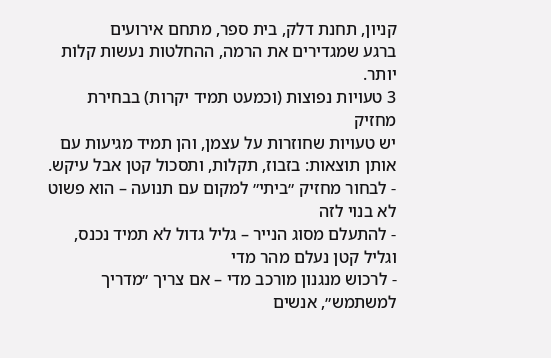קניון, תחנת דלק, בית ספר, מתחם אירועים
ברגע שמגדירים את הרמה, ההחלטות נעשות קלות יותר.
3 טעויות נפוצות (וכמעט תמיד יקרות) בבחירת מחזיק
יש טעויות שחוזרות על עצמן, והן תמיד מגיעות עם אותן תוצאות: בזבוז, תקלות, ותסכול קטן אבל עיקש.
- לבחור מחזיק ״ביתי״ למקום עם תנועה – הוא פשוט לא בנוי לזה
- להתעלם מסוג הנייר – גליל גדול לא תמיד נכנס, וגליל קטן נעלם מהר מדי
- לרכוש מנגנון מורכב מדי – אם צריך ״מדריך למשתמש״, אנשים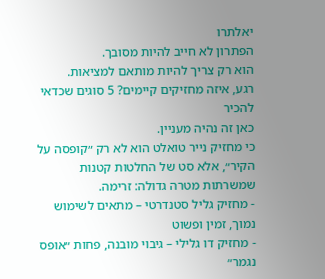יאלתרו
הפתרון לא חייב להיות מסובך.
הוא רק צריך להיות מותאם למציאות.
רגע, איזה מחזיקים קיימים? 5 סוגים שכדאי להכיר
כאן זה נהיה מעניין.
כי מחזיק נייר טואלט הוא לא רק ״קופסה על הקיר״, אלא סט של החלטות קטנות שמשרתות מטרה גדולה: זרימה.
- מחזיק גליל סטנדרטי – מתאים לשימוש נמוך, זמין ופשוט
- מחזיק דו גלילי – גיבוי מובנה, פחות ״אופס נגמר״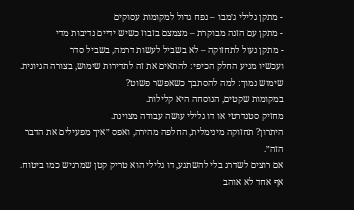- מתקן גלילי ג׳מבו – נפח גדול למקומות עסוקים
- מתקן עם הזנה מבוקרת – מצמצם בזבוז כשיש ידיים נדיבות מדי
- מתקן נעול לתחזוקה – לא בשביל לעשות דרמה, בשביל סדר
ועכשיו מגיע החלק הכיפי: להתאים את זה לתדירות שימוש, בצורה הגיונית.
שימוש נמוך: למה להסתבך כשאפשר פשוט?
במקומות שקטים, הנוסחה היא קלילות.
מחזיק סטנדרטי או דו גלילי עושה עבודה מצוינת.
היתרון? תחזוקה מינימלית, החלפה מהירה, ואפס ״איך מפעילים את הדבר הזה״.
אם רוצים לשדרג בלי להשתגע, דו גלילי הוא טריק קטן שמרגיש כמו ביטוח.
אף אחד לא אוהב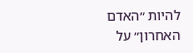להיות ״האדם האחרון״ על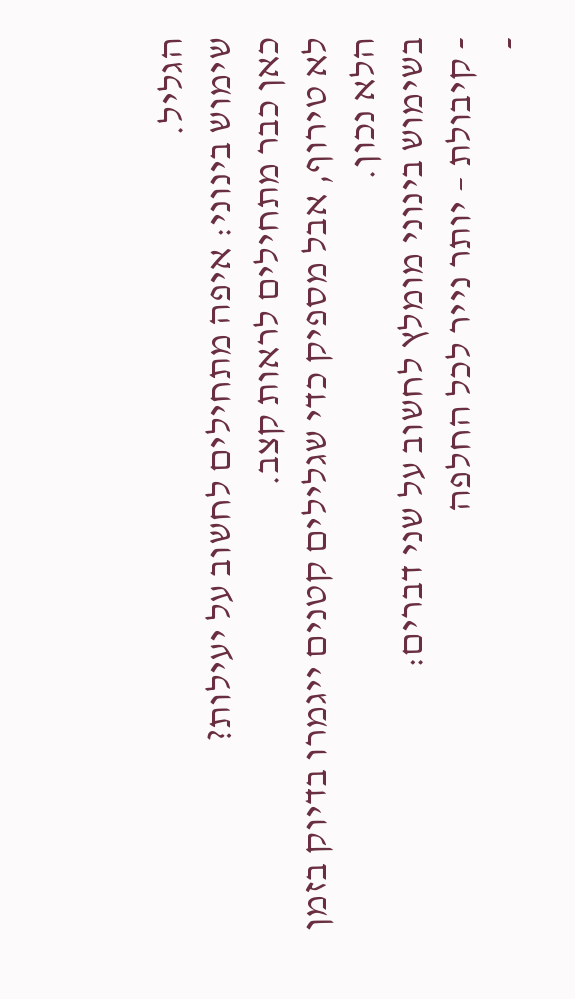הגליל.
שימוש בינוני: איפה מתחילים לחשוב על יעילות?
כאן כבר מתחילים לראות קצב.
לא טירוף, אבל מספיק כדי שגלילים קטנים ייגמרו בדיוק בזמן הלא נכון.
בשימוש בינוני מומלץ לחשוב על שני דברים:
- קיבולת – יותר נייר לכל החלפה
-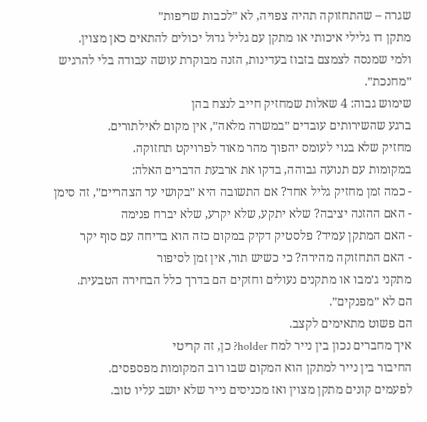שגרה – שהתחזוקה תהיה צפויה, לא ״לכבות שריפות״
מתקן דו גלילי איכותי או מתקן עם גליל גדול יכולים להתאים כאן מצוין.
ולמי שמנסה לצמצם בזבוז בעדינות, הזנה מבוקרת עושה עבודה בלי להרגיש ״מחנכת״.
שימוש גבוה: 4 שאלות שמחזיק חייב לנצח בהן
ברגע שהשירותים עובדים ״במשרה מלאה״, אין מקום לאילתורים.
מחזיק שלא בנוי לעומס יהפוך מהר מאוד לפרויקט תחזוקה.
במקומות עם תנועה גבוהה, בדקו את ארבעת הדברים האלה:
- כמה זמן מחזיק גליל אחד? אם התשובה היא ״בקושי עד הצהריים״, זה סימן
- האם ההזנה יציבה? שלא יתקע, שלא יקרע, שלא יברח פנימה
- האם המתקן עמיד? פלסטיק דקיק במקום כזה הוא בדיחה עם סוף יקר
- האם התחזוקה מהירה? כי כשיש תור, אין זמן לסיפור
מתקני ג׳מבו או מתקנים נעולים וחזקים הם בדרך כלל הבחירה הטבעית.
הם לא ״מפנקים״.
הם פשוט מתאימים לקצב.
איך מחברים נכון בין נייר למח holder? כן, זה קריטי
החיבור בין נייר למתקן הוא המקום שבו רוב המקומות מפספסים.
לפעמים קונים מתקן מצוין ואז מכניסים נייר שלא יושב עליו טוב.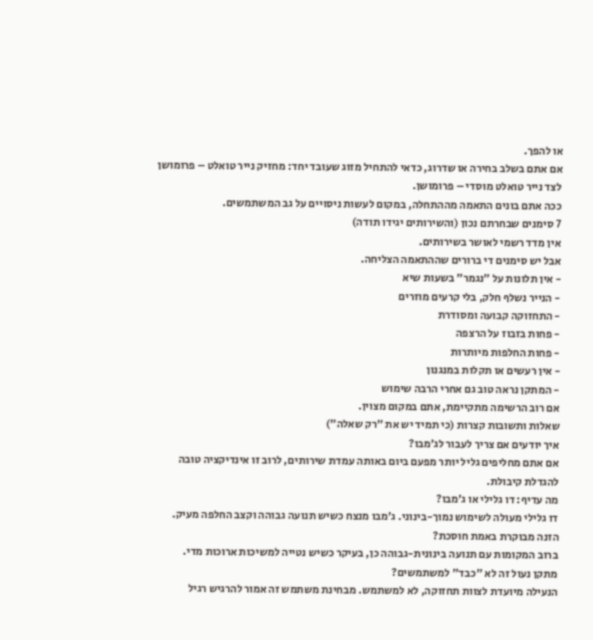או להפך.
אם אתם בשלב בחירה או שדרוג, כדאי להתחיל מזוג שעובד יחד: מחזיק נייר טואלט – פרומושן לצד נייר טואלט מוסדי – פרומושן.
ככה אתם בונים התאמה מההתחלה, במקום לעשות ניסויים על גב המשתמשים.
7 סימנים שבחרתם נכון (והשירותים יגידו תודה)
אין מדד רשמי לאושר בשירותים.
אבל יש סימנים די ברורים שההתאמה הצליחה.
- אין תלונות על ״נגמר״ בשעות שיא
- הנייר נשלף חלק, בלי קרעים מוזרים
- התחזוקה קבועה ומסודרת
- פחות בזבוז על הרצפה
- פחות החלפות מיותרות
- אין רעשים או תקלות במנגנון
- המתקן נראה טוב גם אחרי הרבה שימוש
אם רוב הרשימה מתקיימת, אתם במקום מצוין.
שאלות ותשובות קצרות (כי תמיד יש את ״רק שאלה״)
איך יודעים אם צריך לעבור לג׳מבו?
אם אתם מחליפים גליל יותר מפעם ביום באותה עמדת שירותים, לרוב זו אינדיקציה טובה להגדלת קיבולת.
מה עדיף: דו גלילי או ג׳מבו?
דו גלילי מעולה לשימוש נמוך-בינוני. ג׳מבו מנצח כשיש תנועה גבוהה וקצב החלפה מעיק.
הזנה מבוקרת באמת חוסכת?
ברוב המקומות עם תנועה בינונית-גבוהה כן, בעיקר כשיש נטייה למשיכות ארוכות מדי.
מתקן נעול זה לא ״כבד״ למשתמשים?
הנעילה מיועדת לצוות תחזוקה, לא למשתמש. מבחינת משתמש זה אמור להרגיש רגיל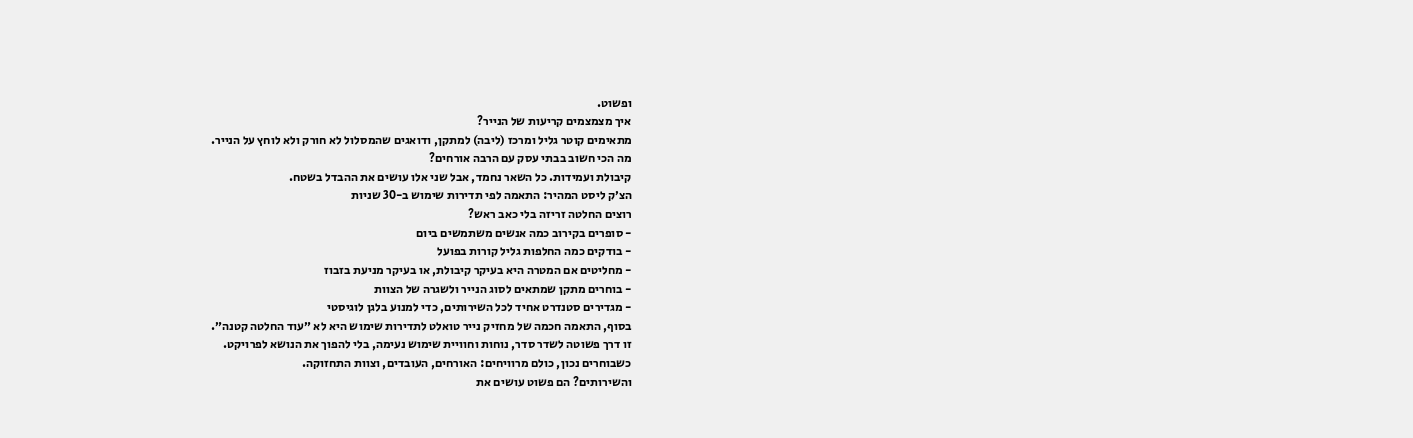ופשוט.
איך מצמצמים קריעות של הנייר?
מתאימים קוטר גליל ומרכז (ליבה) למתקן, ודואגים שהמסלול לא חורק ולא לוחץ על הנייר.
מה הכי חשוב בבתי עסק עם הרבה אורחים?
קיבולת ועמידות. כל השאר נחמד, אבל שני אלו עושים את ההבדל בשטח.
הצ׳ק ליסט המהיר: התאמה לפי תדירות שימוש ב-30 שניות
רוצים החלטה זריזה בלי כאב ראש?
- סופרים בקירוב כמה אנשים משתמשים ביום
- בודקים כמה החלפות גליל קורות בפועל
- מחליטים אם המטרה היא בעיקר קיבולת, או בעיקר מניעת בזבוז
- בוחרים מתקן שמתאים לסוג הנייר ולשגרה של הצוות
- מגדירים סטנדרט אחיד לכל השירותים, כדי למנוע בלגן לוגיסטי
בסוף, התאמה חכמה של מחזיק נייר טואלט לתדירות שימוש היא לא ״עוד החלטה קטנה״.
זו דרך פשוטה לשדר סדר, נוחות וחוויית שימוש נעימה, בלי להפוך את הנושא לפרויקט.
כשבוחרים נכון, כולם מרוויחים: האורחים, העובדים, וצוות התחזוקה.
והשירותים? הם פשוט עושים את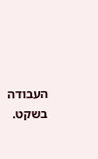העבודה בשקט.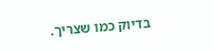בדיוק כמו שצריך.